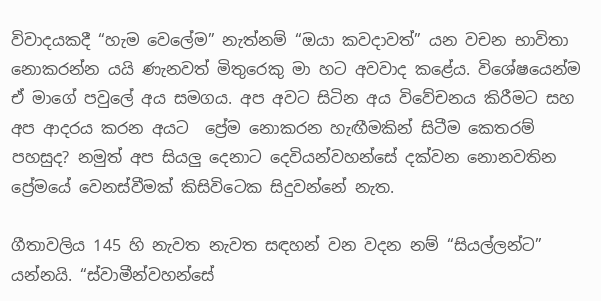විවාදයකදී “හැම වෙලේම” නැත්නම් “ඔයා කවදාවත්” යන වචන භාවිතා නොකරන්න යයි ණැනවත් මිතුරෙකු මා හට අවවාද කළේය. විශේෂයෙන්ම ඒ මාගේ පවුලේ අය සමගය. අප අවට සිටින අය විවේචනය කිරීමට සහ අප ආදරය කරන අයට  ප්‍රේම නොකරන හැඟීමකින් සිටීම කෙතරම් පහසුද? නමුත් අප සියලු දෙනාට දෙවියන්වහන්සේ දක්වන නොනවතින ප්‍රේමයේ වෙනස්වීමක් කිසිවිටෙක සිදුවන්නේ නැත.

ගීතාවලිය 145 හි නැවත නැවත සඳහන් වන වදන නම් “සියල්ලන්ට” යන්නයි. “ස්වාමීන්වහන්සේ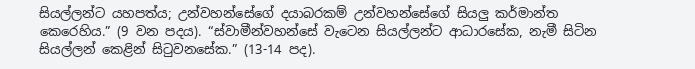සියල්ලන්ට යහපත්ය; උන්වහන්සේගේ දයාබරකම් උන්වහන්සේගේ සියලු කර්මාන්ත කෙරෙහිය.” (9 වන පදය). “ස්වාමීන්වහන්සේ වැටෙන සියල්ලන්ට ආධාරසේක, නැමී සිටින සියල්ලන් කෙළින් සිටුවනසේක.” (13-14 පද).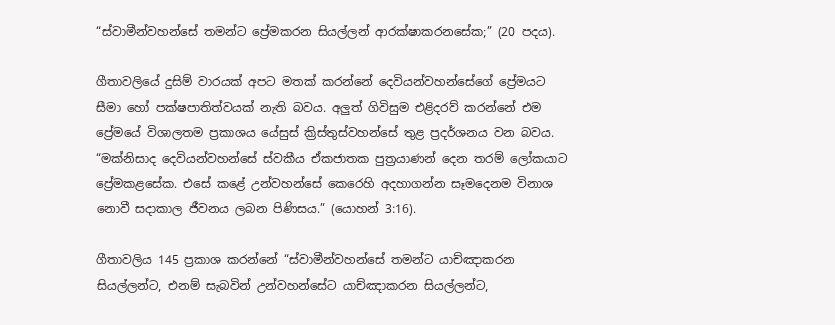“ස්වාමීන්වහන්සේ තමන්ට ප්‍රේමකරන සියල්ලන් ආරක්ෂාකරනසේක;” (20 පදය).

ගීතාවලියේ දුසිම් වාරයක් අපට මතක් කරන්නේ දෙවියන්වහන්සේගේ ප්‍රේමයට සීමා හෝ පක්ෂපාතිත්වයක් නැති බවය. අලුත් ගිවිසුම එළිදරව් කරන්නේ එම ප්‍රේමයේ විශාලතම ප්‍රකාශය යේසුස් ක්‍රිස්තුස්වහන්සේ තුළ ප්‍රදර්ශනය වන බවය. “මක්නිසාද දෙවියන්වහන්සේ ස්වකීය ඒකජාතක පුත්‍රයාණන් දෙන තරම් ලෝකයාට ප්‍රේමකළසේක. එසේ කළේ උන්වහන්සේ කෙරෙහි අදහාගන්න සෑමදෙනම විනාශ නොවී සදාකාල ජීවනය ලබන පිණිසය.” (යොහන් 3:16).

ගීතාවලිය 145 ප්‍රකාශ කරන්නේ “ස්වාමීන්වහන්සේ තමන්ට යාච්ඤාකරන සියල්ලන්ට, එනම් සැබවින් උන්වහන්සේට යාච්ඤාකරන සියල්ලන්ට,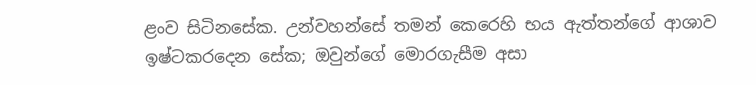ළංව සිටිනසේක. උන්වහන්සේ තමන් කෙරෙහි භය ඇත්තන්ගේ ආශාව ඉෂ්ටකරදෙන සේක; ඔවුන්ගේ මොරගැසීම අසා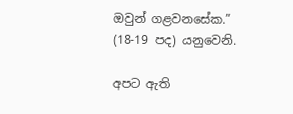ඔවුන් ගළවනසේක.” (18-19 පද) යනුවෙනි.

අපට ඇති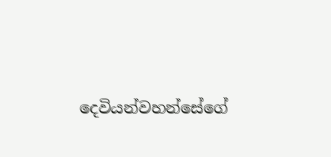දෙවියන්වහන්සේගේ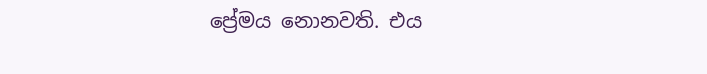ප්‍රේමය නොනවති. එය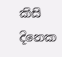කිසි දිනෙක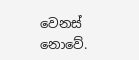වෙනස් නොවේ.